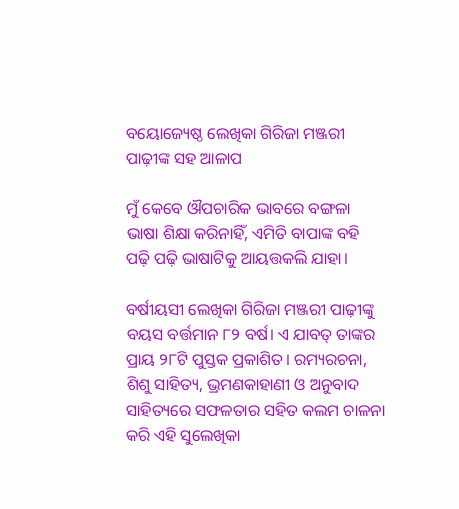ବୟୋଜ୍ୟେଷ୍ଠ ଲେଖିକା ଗିରିଜା ମଞ୍ଜରୀ ପାଢ଼ୀଙ୍କ ସହ ଆଳାପ

ମୁଁ କେବେ ଔପଚାରିକ ଭାବରେ ବଙ୍ଗଳା ଭାଷା ଶିକ୍ଷା କରିନାହିଁ, ଏମିତି ବାପାଙ୍କ ବହି ପଢ଼ି ପଢ଼ି ଭାଷାଟିକୁ ଆୟତ୍ତକଲି ଯାହା।

ବର୍ଷୀୟସୀ ଲେଖିକା ଗିରିଜା ମଞ୍ଜରୀ ପାଢ଼ୀଙ୍କୁ ବୟସ ବର୍ତ୍ତମାନ ୮୨ ବର୍ଷ। ଏ ଯାବତ୍ ତାଙ୍କର ପ୍ରାୟ ୨୮ଟି ପୁସ୍ତକ ପ୍ରକାଶିତ। ରମ୍ୟରଚନା, ଶିଶୁ ସାହିତ୍ୟ, ଭ୍ରମଣକାହାଣୀ ଓ ଅନୁବାଦ ସାହିତ୍ୟରେ ସଫଳତାର ସହିତ କଲମ ଚାଳନା କରି ଏହି ସୁଲେଖିକା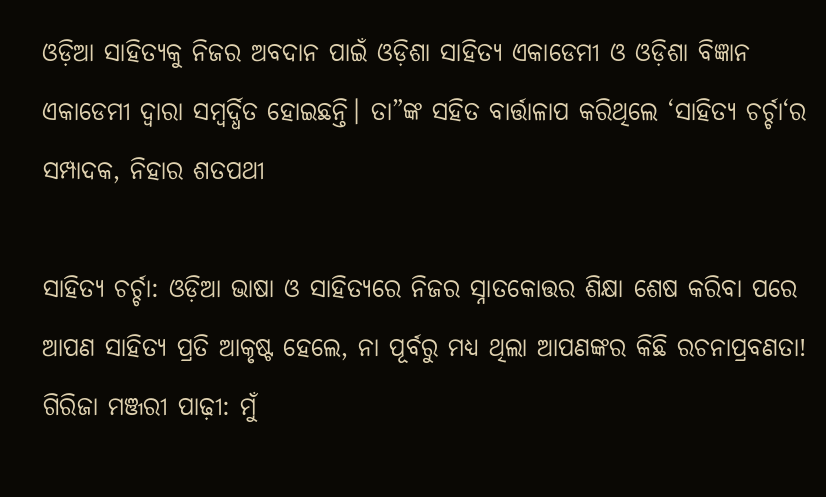ଓଡ଼ିଆ ସାହିତ୍ୟକୁ ନିଜର ଅବଦାନ ପାଇଁ ଓଡ଼ିଶା ସାହିତ୍ୟ ଏକାଡେମୀ ଓ ଓଡ଼ିଶା ବିଜ୍ଞାନ ଏକାଡେମୀ ଦ୍ୱାରା ସମ୍ବର୍ଦ୍ଧିତ ହୋଇଛନ୍ତି। ତା”ଙ୍କ ସହିତ ବାର୍ତ୍ତାଳାପ କରିଥିଲେ ‘ସାହିତ୍ୟ ଚର୍ଚ୍ଚା‘ର ସମ୍ପାଦକ, ନିହାର ଶତପଥୀ

ସାହିତ୍ୟ ଚର୍ଚ୍ଚା: ଓଡ଼ିଆ ଭାଷା ଓ ସାହିତ୍ୟରେ ନିଜର ସ୍ନାତକୋତ୍ତର ଶିକ୍ଷା ଶେଷ କରିବା ପରେ ଆପଣ ସାହିତ୍ୟ ପ୍ରତି ଆକୃଷ୍ଟ ହେଲେ, ନା ପୂର୍ବରୁ ମଧ୍ୟ ଥିଲା ଆପଣଙ୍କର କିଛି ରଚନାପ୍ରବଣତା!
ଗିରିଜା ମଞ୍ଜରୀ ପାଢ଼ୀ: ମୁଁ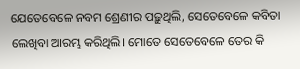ଯେତେବେଳେ ନବମ ଶ୍ରେଣୀର ପଢ଼ୁଥିଲି, ସେତେବେଳେ କବିତା ଲେଖିବା ଆରମ୍ଭ କରିଥିଲି। ମୋତେ ସେତେବେଳେ ତେର କି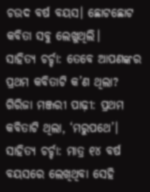ଚଉଦ ବର୍ଷ ବୟସ। ଛୋଟଛୋଟ କବିତା ସବୁ ଲେଖୁଥିଲି।
ସାହିତ୍ୟ ଚର୍ଚ୍ଚା: ତେବେ ଆପଣଙ୍କର ପ୍ରଥମ କବିତାଟି କ’ଣ ଥିଲା?
ଗିରିଜା ମଞ୍ଜରୀ ପାଢ଼ୀ: ପ୍ରଥମ କବିତାଟି ଥିଲା, ‘ମରୁପଥେ’।
ସାହିତ୍ୟ ଚର୍ଚ୍ଚା: ମାତ୍ର ୧୪ ବର୍ଷ ବୟସରେ ଲେଖିଥିବା ସେହି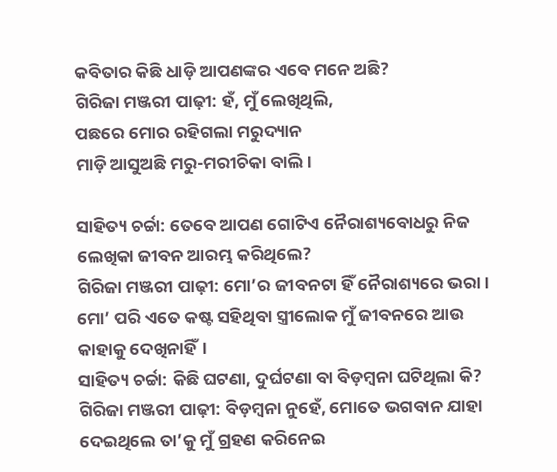କବିତାର କିଛି ଧାଡ଼ି ଆପଣଙ୍କର ଏବେ ମନେ ଅଛି?
ଗିରିଜା ମଞ୍ଜରୀ ପାଢ଼ୀ: ହଁ, ମୁଁ ଲେଖିଥିଲି,
ପଛରେ ମୋର ରହିଗଲା ମରୁଦ୍ୟାନ
ମାଡ଼ି ଆସୁଅଛି ମରୁ-ମରୀଚିକା ବାଲି।

ସାହିତ୍ୟ ଚର୍ଚ୍ଚା: ତେବେ ଆପଣ ଗୋଟିଏ ନୈରାଶ୍ୟବୋଧରୁ ନିଜ ଲେଖିକା ଜୀବନ ଆରମ୍ଭ କରିଥିଲେ?
ଗିରିଜା ମଞ୍ଜରୀ ପାଢ଼ୀ: ମୋ’ର ଜୀବନଟା ହିଁ ନୈରାଶ୍ୟରେ ଭରା। ମୋ’ ପରି ଏତେ କଷ୍ଟ ସହିଥିବା ସ୍ତ୍ରୀଲୋକ ମୁଁ ଜୀବନରେ ଆଉ କାହାକୁ ଦେଖିନାହିଁ।
ସାହିତ୍ୟ ଚର୍ଚ୍ଚା: କିଛି ଘଟଣା, ଦୁର୍ଘଟଣା ବା ବିଡ଼ମ୍ବନା ଘଟିଥିଲା କି?
ଗିରିଜା ମଞ୍ଜରୀ ପାଢ଼ୀ: ବିଡ଼ମ୍ବନା ନୁହେଁ, ମୋତେ ଭଗବାନ ଯାହା ଦେଇଥିଲେ ତା’କୁ ମୁଁ ଗ୍ରହଣ କରିନେଇ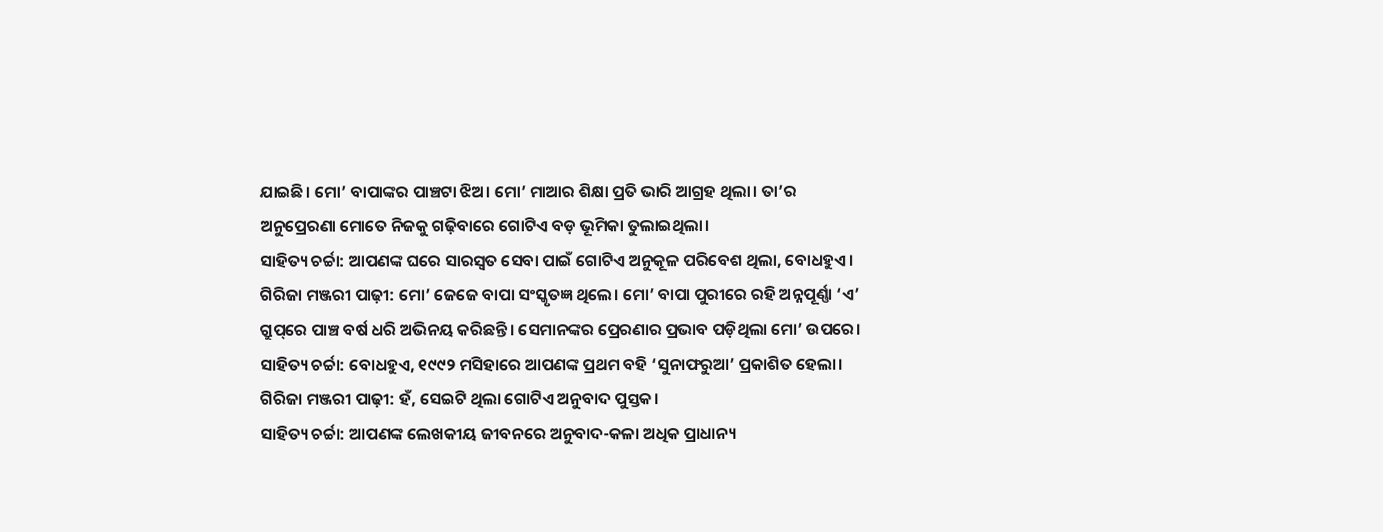ଯାଇଛି। ମୋ’ ବାପାଙ୍କର ପାଞ୍ଚଟା ଝିଅ। ମୋ’ ମାଆର ଶିକ୍ଷା ପ୍ରତି ଭାରି ଆଗ୍ରହ ଥିଲା। ତା’ର ଅନୁପ୍ରେରଣା ମୋତେ ନିଜକୁ ଗଢ଼ିବାରେ ଗୋଟିଏ ବଡ଼ ଭୂମିକା ତୁଲାଇଥିଲା।
ସାହିତ୍ୟ ଚର୍ଚ୍ଚା: ଆପଣଙ୍କ ଘରେ ସାରସ୍ୱତ ସେବା ପାଇଁ ଗୋଟିଏ ଅନୁକୂଳ ପରିବେଶ ଥିଲା, ବୋଧହୁଏ।
ଗିରିଜା ମଞ୍ଜରୀ ପାଢ଼ୀ: ମୋ’ ଜେଜେ ବାପା ସଂସ୍କୃତଜ୍ଞ ଥିଲେ। ମୋ’ ବାପା ପୁରୀରେ ରହି ଅନ୍ନପୂର୍ଣ୍ଣା ‘ଏ’ ଗ୍ରୁପ୍‌ରେ ପାଞ୍ଚ ବର୍ଷ ଧରି ଅଭିନୟ କରିଛନ୍ତି। ସେମାନଙ୍କର ପ୍ରେରଣାର ପ୍ରଭାବ ପଡ଼ିଥିଲା ମୋ’ ଉପରେ।
ସାହିତ୍ୟ ଚର୍ଚ୍ଚା: ବୋଧହୁଏ, ୧୯୯୨ ମସିହାରେ ଆପଣଙ୍କ ପ୍ରଥମ ବହି ‘ସୁନାଫରୁଆ’ ପ୍ରକାଶିତ ହେଲା।
ଗିରିଜା ମଞ୍ଜରୀ ପାଢ଼ୀ: ହଁ, ସେଇଟି ଥିଲା ଗୋଟିଏ ଅନୁବାଦ ପୁସ୍ତକ।
ସାହିତ୍ୟ ଚର୍ଚ୍ଚା: ଆପଣଙ୍କ ଲେଖକୀୟ ଜୀବନରେ ଅନୁବାଦ-କଳା ଅଧିକ ପ୍ରାଧାନ୍ୟ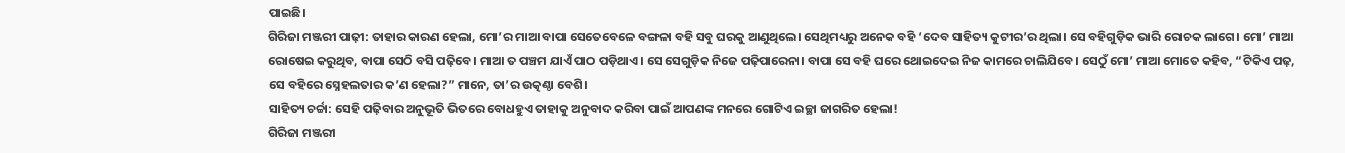ପାଇଛି।
ଗିରିଜା ମଞ୍ଜରୀ ପାଢ଼ୀ: ତାହାର କାରଣ ହେଲା, ମୋ’ର ମାଆ ବାପା ସେତେବେଳେ ବଙ୍ଗଳା ବହି ସବୁ ଘରକୁ ଆଣୁଥିଲେ। ସେଥିମଧ୍ୟରୁ ଅନେକ ବହି ‘ଦେବ ସାହିତ୍ୟ କୁଟୀର’ର ଥିଲା। ସେ ବହିଗୁଡ଼ିକ ଭାରି ରୋଚକ ଲାଗେ। ମୋ’ ମାଆ ରୋଷେଇ କରୁଥିବ, ବାପା ସେଠି ବସି ପଢ଼ିବେ। ମାଆ ତ ପଞ୍ଚମ ଯାଏଁ ପାଠ ପଡ଼ିଥାଏ। ସେ ସେଗୁଡ଼ିକ ନିଜେ ପଢ଼ିପାରେନା। ବାପା ସେ ବହି ଘରେ ଥୋଇଦେଇ ନିଜ କାମରେ ଚାଲିଯିବେ। ସେଠୁଁ ମୋ’ ମାଆ ମୋତେ କହିବ, “ଟିକିଏ ପଢ଼, ସେ ବହିରେ ସ୍ନେହଲତାର କ’ଣ ହେଲା?” ମାନେ, ତା’ର ଉତ୍କଣ୍ଠା ବେଶି।
ସାହିତ୍ୟ ଚର୍ଚ୍ଚା: ସେହି ପଢ଼ିବାର ଅନୁଭୂତି ଭିତରେ ବୋଧହୁଏ ତାହାକୁ ଅନୁବାଦ କରିବା ପାଇଁ ଆପଣଙ୍କ ମନରେ ଗୋଟିଏ ଇଚ୍ଛା ଜାଗରିତ ହେଲା!
ଗିରିଜା ମଞ୍ଜରୀ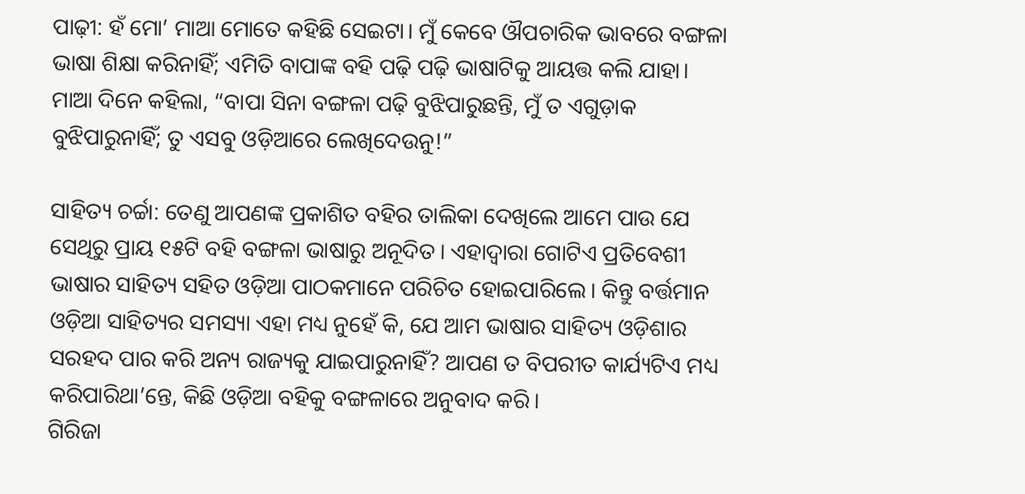ପାଢ଼ୀ: ହଁ ମୋ’ ମାଆ ମୋତେ କହିଛି ସେଇଟା। ମୁଁ କେବେ ଔପଚାରିକ ଭାବରେ ବଙ୍ଗଳା ଭାଷା ଶିକ୍ଷା କରିନାହିଁ; ଏମିତି ବାପାଙ୍କ ବହି ପଢ଼ି ପଢ଼ି ଭାଷାଟିକୁ ଆୟତ୍ତ କଲି ଯାହା। ମାଆ ଦିନେ କହିଲା, “ବାପା ସିନା ବଙ୍ଗଳା ପଢ଼ି ବୁଝିପାରୁଛନ୍ତି, ମୁଁ ତ ଏଗୁଡ଼ାକ ବୁଝିପାରୁନାହିଁ; ତୁ ଏସବୁ ଓଡ଼ିଆରେ ଲେଖିଦେଉନୁ!”

ସାହିତ୍ୟ ଚର୍ଚ୍ଚା: ତେଣୁ ଆପଣଙ୍କ ପ୍ରକାଶିତ ବହିର ତାଲିକା ଦେଖିଲେ ଆମେ ପାଉ ଯେ ସେଥିରୁ ପ୍ରାୟ ୧୫ଟି ବହି ବଙ୍ଗଳା ଭାଷାରୁ ଅନୂଦିତ। ଏହାଦ୍ୱାରା ଗୋଟିଏ ପ୍ରତିବେଶୀ ଭାଷାର ସାହିତ୍ୟ ସହିତ ଓଡ଼ିଆ ପାଠକମାନେ ପରିଚିତ ହୋଇପାରିଲେ। କିନ୍ତୁ ବର୍ତ୍ତମାନ ଓଡ଼ିଆ ସାହିତ୍ୟର ସମସ୍ୟା ଏହା ମଧ୍ୟ ନୁହେଁ କି, ଯେ ଆମ ଭାଷାର ସାହିତ୍ୟ ଓଡ଼ିଶାର ସରହଦ ପାର କରି ଅନ୍ୟ ରାଜ୍ୟକୁ ଯାଇପାରୁନାହିଁ? ଆପଣ ତ ବିପରୀତ କାର୍ଯ୍ୟଟିଏ ମଧ୍ୟ କରିପାରିଥା’ନ୍ତେ, କିଛି ଓଡ଼ିଆ ବହିକୁ ବଙ୍ଗଳାରେ ଅନୁବାଦ କରି।
ଗିରିଜା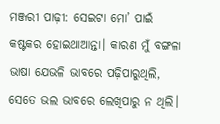ମଞ୍ଜରୀ ପାଢ଼ୀ: ସେଇଟା ମୋ’ ପାଇଁ କଷ୍ଟକର ହୋଇଥାଆନ୍ତା। କାରଣ ମୁଁ ବଙ୍ଗଳା ଭାଷା ଯେଭଳି ଭାବରେ ପଢ଼ିପାରୁଥିଲି, ସେତେ ଭଲ ଭାବରେ ଲେଖିପାରୁ ନ ଥିଲି।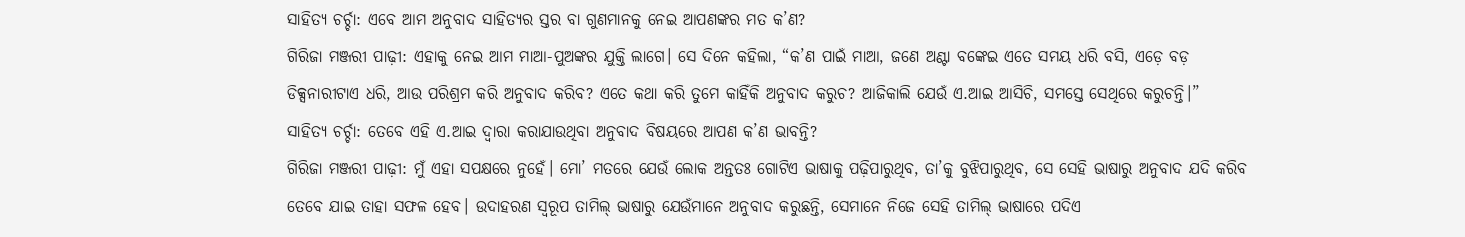ସାହିତ୍ୟ ଚର୍ଚ୍ଚା: ଏବେ ଆମ ଅନୁବାଦ ସାହିତ୍ୟର ସ୍ତର ବା ଗୁଣମାନକୁ ନେଇ ଆପଣଙ୍କର ମତ କ’ଣ?
ଗିରିଜା ମଞ୍ଜରୀ ପାଢ଼ୀ: ଏହାକୁ ନେଇ ଆମ ମାଆ-ପୁଅଙ୍କର ଯୁକ୍ତି ଲାଗେ। ସେ ଦିନେ କହିଲା, “କ’ଣ ପାଇଁ ମାଆ, ଜଣେ ଅଣ୍ଟା ବଙ୍କେଇ ଏତେ ସମୟ ଧରି ବସି, ଏଡ଼େ ବଡ଼ ଡିକ୍ସନାରୀଟାଏ ଧରି, ଆଉ ପରିଶ୍ରମ କରି ଅନୁବାଦ କରିବ? ଏତେ କଥା କରି ତୁମେ କାହିଁକି ଅନୁବାଦ କରୁଚ? ଆଜିକାଲି ଯେଉଁ ଏ.ଆଇ ଆସିଚି, ସମସ୍ତେ ସେଥିରେ କରୁଚନ୍ତି।”
ସାହିତ୍ୟ ଚର୍ଚ୍ଚା: ତେବେ ଏହି ଏ.ଆଇ ଦ୍ୱାରା କରାଯାଉଥିବା ଅନୁବାଦ ବିଷୟରେ ଆପଣ କ’ଣ ଭାବନ୍ତି?
ଗିରିଜା ମଞ୍ଜରୀ ପାଢ଼ୀ: ମୁଁ ଏହା ସପକ୍ଷରେ ନୁହେଁ। ମୋ’ ମତରେ ଯେଉଁ ଲୋକ ଅନ୍ତତଃ ଗୋଟିଏ ଭାଷାକୁ ପଢ଼ିପାରୁଥିବ, ତା’କୁ ବୁଝିପାରୁଥିବ, ସେ ସେହି ଭାଷାରୁ ଅନୁବାଦ ଯଦି କରିବ ତେବେ ଯାଇ ତାହା ସଫଳ ହେବ। ଉଦାହରଣ ସ୍ୱରୂପ ତାମିଲ୍ ଭାଷାରୁ ଯେଉଁମାନେ ଅନୁବାଦ କରୁଛନ୍ତି, ସେମାନେ ନିଜେ ସେହି ତାମିଲ୍ ଭାଷାରେ ପଦିଏ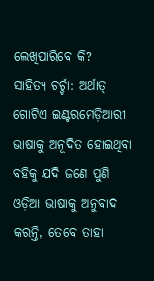ଲେଖିପାରିବେ କି?
ସାହିତ୍ୟ ଚର୍ଚ୍ଚା: ଅର୍ଥାତ୍ ଗୋଟିଏ ଇଣ୍ଟରମେଡ଼ିଆରୀ ଭାଷାକୁ ଅନୂଦିତ ହୋଇଥିବା ବହିକୁ ଯଦି ଜଣେ ପୁଣି ଓଡ଼ିଆ ଭାଷାକୁ ଅନୁବାଦ କରନ୍ତି, ତେବେ ତାହା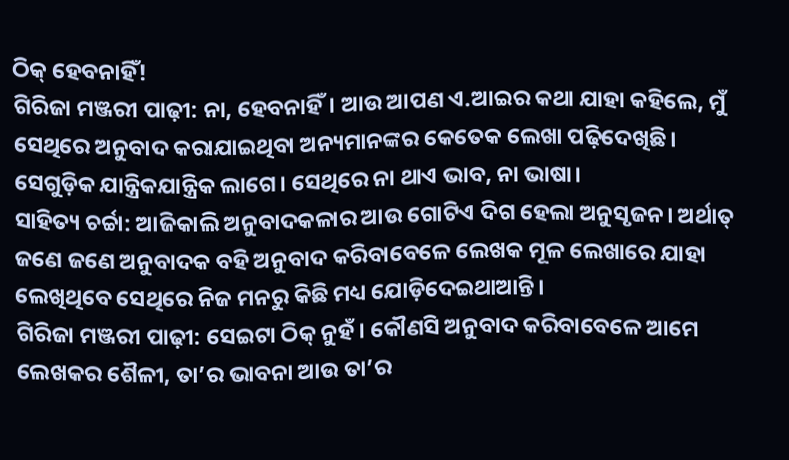ଠିକ୍ ହେବନାହିଁ!
ଗିରିଜା ମଞ୍ଜରୀ ପାଢ଼ୀ: ନା, ହେବନାହିଁ। ଆଉ ଆପଣ ଏ.ଆଇର କଥା ଯାହା କହିଲେ, ମୁଁ ସେଥିରେ ଅନୁବାଦ କରାଯାଇଥିବା ଅନ୍ୟମାନଙ୍କର କେତେକ ଲେଖା ପଢ଼ିଦେଖିଛି। ସେଗୁଡ଼ିକ ଯାନ୍ତ୍ରିକଯାନ୍ତ୍ରିକ ଲାଗେ। ସେଥିରେ ନା ଥାଏ ଭାବ, ନା ଭାଷା।
ସାହିତ୍ୟ ଚର୍ଚ୍ଚା: ଆଜିକାଲି ଅନୁବାଦକଳାର ଆଉ ଗୋଟିଏ ଦିଗ ହେଲା ଅନୁସୃଜନ। ଅର୍ଥାତ୍ ଜଣେ ଜଣେ ଅନୁବାଦକ ବହି ଅନୁବାଦ କରିବାବେଳେ ଲେଖକ ମୂଳ ଲେଖାରେ ଯାହା ଲେଖିଥିବେ ସେଥିରେ ନିଜ ମନରୁ କିଛି ମଧ୍ୟ ଯୋଡ଼ିଦେଇଥାଆନ୍ତି।
ଗିରିଜା ମଞ୍ଜରୀ ପାଢ଼ୀ: ସେଇଟା ଠିକ୍ ନୁହଁ। କୌଣସି ଅନୁବାଦ କରିବାବେଳେ ଆମେ ଲେଖକର ଶୈଳୀ, ତା’ର ଭାବନା ଆଉ ତା’ର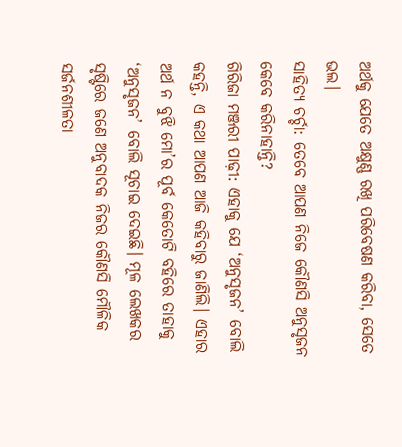ଅର୍ଥକୁ ଯେତେ ଅକ୍ଷୁଣ୍ଣ ରଖି ପରିବେଷଣ କରିବା, ସେତେ ଭଲ।
ସାହିତ୍ୟ ଚର୍ଚ୍ଚା: ତେବେ ଆପଣ ନିଜେ କୌଣସି ଅନୁସୃଜନ କେବେ କରିନାହାନ୍ତି?
ଗିରିଜା ମଞ୍ଜରୀ ପାଢ଼ୀ: ଏହାକୁ ଯେ ‘ଅନୁସୃଜନ’ ବୋଲି କହନ୍ତି, ଏ କଥା ଆପଣ ଆଜି କହିବାରୁ ଜାଣିଲି। ଏହାର ଅର୍ଥ ନ ବୁଝି ମୋ’ର ପୂର୍ବ କେତୋଟି ବହିରେ ତାହାକୁ ‘ଅନୁସୃଜନ’ ବୋଲି ସୂଚାଇ ଦେଇଛି। ମୂଳ ଲେଖକର ସୃଷ୍ଟିରେ ଜଣେ ଅନୁବାଦକ ନିଜର କୌଣସି ମୌଳିକ ସର୍ଜନଶୀଳତା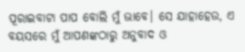ପୂରାଇବାଟା ପାପ ବୋଲି ମୁଁ ଭାବେ। ସେ ଯାହାହେଉ, ଏ ବୟସରେ ମୁଁ ଆପଣଙ୍କଠାରୁ ଅନୁବାଦ ଓ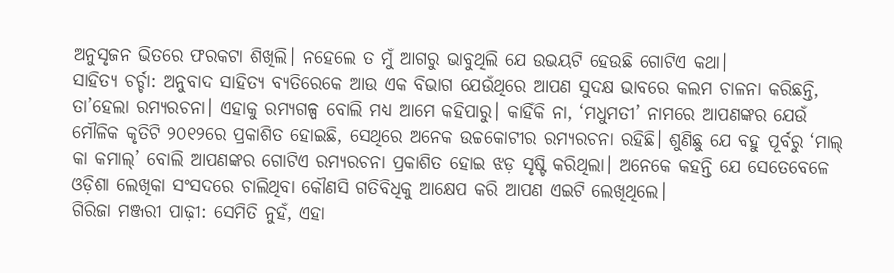ଅନୁସୃଜନ ଭିତରେ ଫରକଟା ଶିଖିଲି। ନହେଲେ ତ ମୁଁ ଆଗରୁ ଭାବୁଥିଲି ଯେ ଉଭୟଟି ହେଉଛି ଗୋଟିଏ କଥା।
ସାହିତ୍ୟ ଚର୍ଚ୍ଚା: ଅନୁବାଦ ସାହିତ୍ୟ ବ୍ୟତିରେକେ ଆଉ ଏକ ବିଭାଗ ଯେଉଁଥିରେ ଆପଣ ସୁଦକ୍ଷ ଭାବରେ କଲମ ଚାଳନା କରିଛନ୍ତି, ତା’ହେଲା ରମ୍ୟରଚନା। ଏହାକୁ ରମ୍ୟଗଳ୍ପ ବୋଲି ମଧ୍ୟ ଆମେ କହିପାରୁ। କାହିଁକି ନା, ‘ମଧୁମତୀ’ ନାମରେ ଆପଣଙ୍କର ଯେଉଁ ମୌଳିକ କୃତିଟି ୨୦୧୨ରେ ପ୍ରକାଶିତ ହୋଇଛି, ସେଥିରେ ଅନେକ ଉଚ୍ଚକୋଟୀର ରମ୍ୟରଚନା ରହିଛି। ଶୁଣିଛୁ ଯେ ବହୁ ପୂର୍ବରୁ ‘ମାଲ୍ କା କମାଲ୍‌’ ବୋଲି ଆପଣଙ୍କର ଗୋଟିଏ ରମ୍ୟରଚନା ପ୍ରକାଶିତ ହୋଇ ଝଡ଼ ସୃଷ୍ଟି କରିଥିଲା। ଅନେକେ କହନ୍ତି ଯେ ସେତେବେଳେ ଓଡ଼ିଶା ଲେଖିକା ସଂସଦରେ ଚାଲିଥିବା କୌଣସି ଗତିବିଧିକୁ ଆକ୍ଷେପ କରି ଆପଣ ଏଇଟି ଲେଖିଥିଲେ।
ଗିରିଜା ମଞ୍ଜରୀ ପାଢ଼ୀ: ସେମିତି ନୁହଁ, ଏହା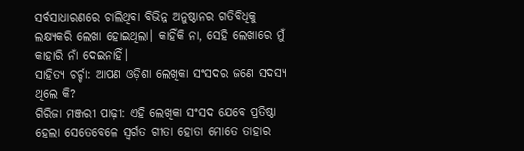ସର୍ବସାଧାରଣରେ ଚାଲିଥିବା ବିଭିନ୍ନ ଅନୁଷ୍ଠାନର ଗତିବିଧିକୁ ଲକ୍ଷ୍ୟକରି ଲେଖା ହୋଇଥିଲା। କାହିଁକି ନା, ସେହି ଲେଖାରେ ମୁଁ କାହାରି ନାଁ ଦେଇନାହିଁ।
ସାହିତ୍ୟ ଚର୍ଚ୍ଚା: ଆପଣ ଓଡ଼ିଶା ଲେଖିକା ସଂସଦର ଜଣେ ସଦସ୍ୟ ଥିଲେ କି?
ଗିରିଜା ମଞ୍ଜରୀ ପାଢ଼ୀ: ଏହି ଲେଖିକା ସଂସଦ ଯେବେ ପ୍ରତିଷ୍ଠା ହେଲା ସେତେବେଳେ ସ୍ୱର୍ଗତ ଗୀତା ହୋତା ମୋତେ ତାହାର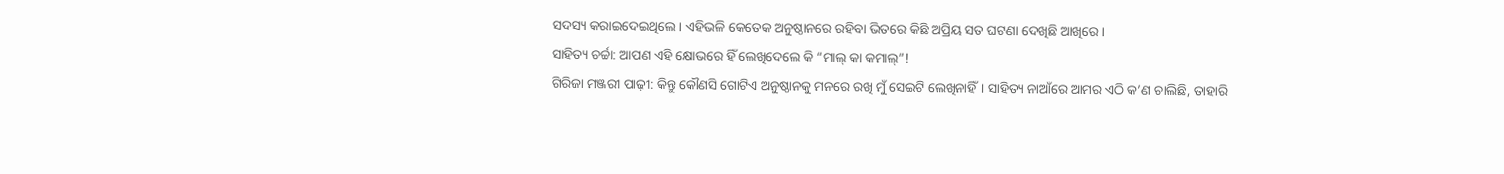ସଦସ୍ୟ କରାଇଦେଇଥିଲେ। ଏହିଭଳି କେତେକ ଅନୁଷ୍ଠାନରେ ରହିବା ଭିତରେ କିଛି ଅପ୍ରିୟ ସତ ଘଟଣା ଦେଖିଛି ଆଖିରେ।
ସାହିତ୍ୟ ଚର୍ଚ୍ଚା: ଆପଣ ଏହି କ୍ଷୋଭରେ ହିଁ ଲେଖିଦେଲେ କି “ମାଲ୍ କା କମାଲ୍‌”!
ଗିରିଜା ମଞ୍ଜରୀ ପାଢ଼ୀ: କିନ୍ତୁ କୌଣସି ଗୋଟିଏ ଅନୁଷ୍ଠାନକୁ ମନରେ ରଖି ମୁଁ ସେଇଟି ଲେଖିନାହିଁ। ସାହିତ୍ୟ ନାଆଁରେ ଆମର ଏଠି କ’ଣ ଚାଲିଛି, ତାହାରି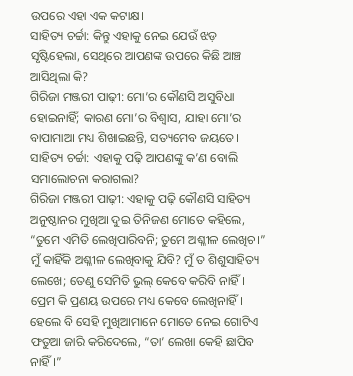ଉପରେ ଏହା ଏକ କଟାକ୍ଷ।
ସାହିତ୍ୟ ଚର୍ଚ୍ଚା: କିନ୍ତୁ ଏହାକୁ ନେଇ ଯେଉଁ ଝଡ଼ ସୃଷ୍ଟିହେଲା, ସେଥିରେ ଆପଣଙ୍କ ଉପରେ କିଛି ଆଞ୍ଚ ଆସିଥିଲା କି?
ଗିରିଜା ମଞ୍ଜରୀ ପାଢ଼ୀ: ମୋ’ର କୌଣସି ଅସୁବିଧା ହୋଇନାହିଁ; କାରଣ ମୋ’ର ବିଶ୍ୱାସ, ଯାହା ମୋ’ର ବାପାମାଆ ମଧ୍ୟ ଶିଖାଇଛନ୍ତି, ସତ୍ୟମେବ ଜୟତେ।
ସାହିତ୍ୟ ଚର୍ଚ୍ଚା: ଏହାକୁ ପଢ଼ି ଆପଣଙ୍କୁ କ’ଣ ବୋଲି ସମାଲୋଚନା କରାଗଲା?
ଗିରିଜା ମଞ୍ଜରୀ ପାଢ଼ୀ: ଏହାକୁ ପଢ଼ି କୌଣସି ସାହିତ୍ୟ ଅନୁଷ୍ଠାନର ମୁଖିଆ ଦୁଇ ତିନିଜଣ ମୋତେ କହିଲେ, “ତୁମେ ଏମିତି ଲେଖିପାରିବନି; ତୁମେ ଅଶ୍ଳୀଳ ଲେଖିଚ।” ମୁଁ କାହିଁକି ଅଶ୍ଳୀଳ ଲେଖିବାକୁ ଯିବି? ମୁଁ ତ ଶିଶୁସାହିତ୍ୟ ଲେଖେ; ତେଣୁ ସେମିତି ଭୁଲ୍ କେବେ କରିବି ନାହିଁ। ପ୍ରେମ କି ପ୍ରଣୟ ଉପରେ ମଧ୍ୟ କେବେ ଲେଖିନାହିଁ। ହେଲେ ବି ସେହି ମୁଖିଆମାନେ ମୋତେ ନେଇ ଗୋଟିଏ ଫତୁଆ ଜାରି କରିଦେଲେ, “ତା’ ଲେଖା କେହି ଛାପିବ ନାହିଁ।”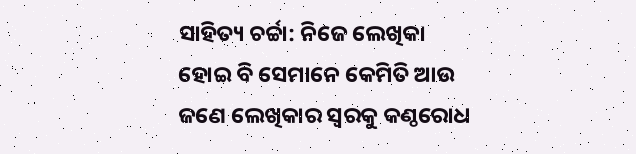ସାହିତ୍ୟ ଚର୍ଚ୍ଚା: ନିଜେ ଲେଖିକା ହୋଇ ବି ସେମାନେ କେମିତି ଆଉ ଜଣେ ଲେଖିକାର ସ୍ୱରକୁ କଣ୍ଠରୋଧ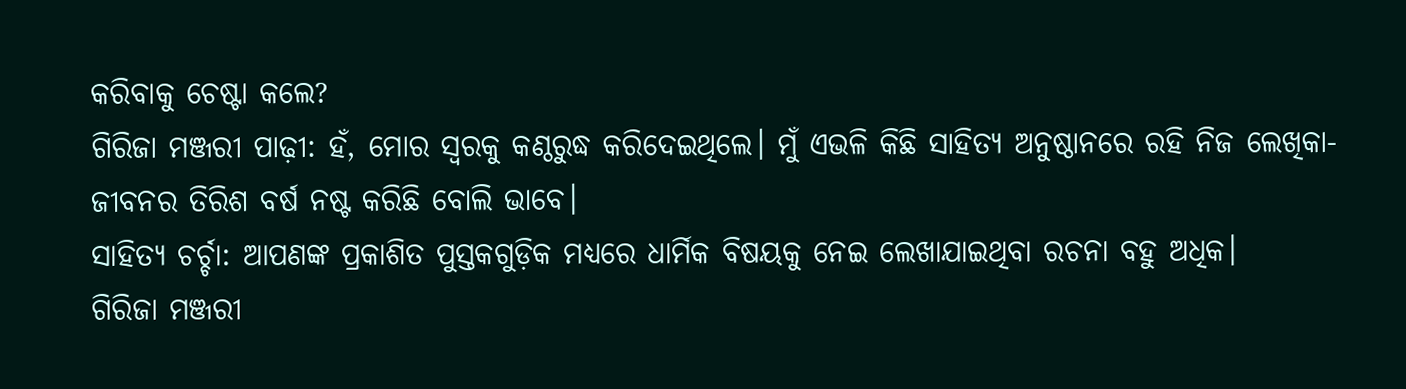କରିବାକୁ ଚେଷ୍ଟା କଲେ?
ଗିରିଜା ମଞ୍ଜରୀ ପାଢ଼ୀ: ହଁ, ମୋର ସ୍ୱରକୁ କଣ୍ଠରୁଦ୍ଧ କରିଦେଇଥିଲେ। ମୁଁ ଏଭଳି କିଛି ସାହିତ୍ୟ ଅନୁଷ୍ଠାନରେ ରହି ନିଜ ଲେଖିକା-ଜୀବନର ତିରିଶ ବର୍ଷ ନଷ୍ଟ କରିଛି ବୋଲି ଭାବେ।
ସାହିତ୍ୟ ଚର୍ଚ୍ଚା: ଆପଣଙ୍କ ପ୍ରକାଶିତ ପୁସ୍ତକଗୁଡ଼ିକ ମଧ୍ୟରେ ଧାର୍ମିକ ବିଷୟକୁ ନେଇ ଲେଖାଯାଇଥିବା ରଚନା ବହୁ ଅଧିକ।
ଗିରିଜା ମଞ୍ଜରୀ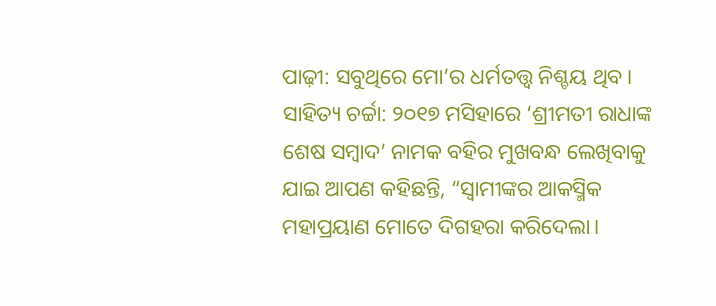ପାଢ଼ୀ: ସବୁଥିରେ ମୋ’ର ଧର୍ମତତ୍ତ୍ୱ ନିଶ୍ଚୟ ଥିବ।
ସାହିତ୍ୟ ଚର୍ଚ୍ଚା: ୨୦୧୭ ମସିହାରେ ‘ଶ୍ରୀମତୀ ରାଧାଙ୍କ ଶେଷ ସମ୍ବାଦ’ ନାମକ ବହିର ମୁଖବନ୍ଧ ଲେଖିବାକୁ ଯାଇ ଆପଣ କହିଛନ୍ତି, “ସ୍ୱାମୀଙ୍କର ଆକସ୍ମିକ ମହାପ୍ରୟାଣ ମୋତେ ଦିଗହରା କରିଦେଲା।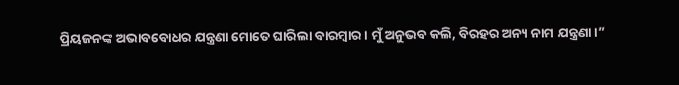ପ୍ରିୟଜନଙ୍କ ଅଭାବବୋଧର ଯନ୍ତ୍ରଣା ମୋତେ ଘାରିଲା ବାରମ୍ବାର। ମୁଁ ଅନୁଭବ କଲି, ବିରହର ଅନ୍ୟ ନାମ ଯନ୍ତ୍ରଣା।”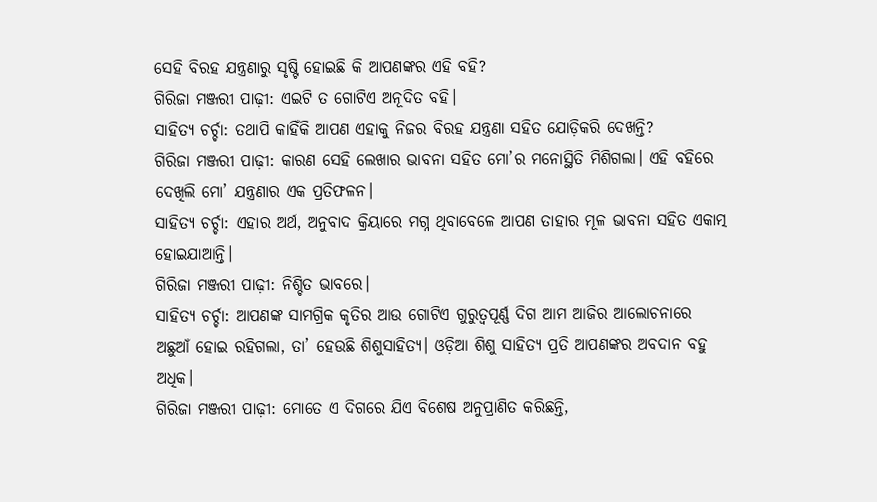ସେହି ବିରହ ଯନ୍ତ୍ରଣାରୁ ସୃଷ୍ଟି ହୋଇଛି କି ଆପଣଙ୍କର ଏହି ବହି?
ଗିରିଜା ମଞ୍ଜରୀ ପାଢ଼ୀ: ଏଇଟି ତ ଗୋଟିଏ ଅନୂଦିତ ବହି।
ସାହିତ୍ୟ ଚର୍ଚ୍ଚା: ତଥାପି କାହିଁକି ଆପଣ ଏହାକୁ ନିଜର ବିରହ ଯନ୍ତ୍ରଣା ସହିତ ଯୋଡ଼ିକରି ଦେଖନ୍ତି?
ଗିରିଜା ମଞ୍ଜରୀ ପାଢ଼ୀ: କାରଣ ସେହି ଲେଖାର ଭାବନା ସହିତ ମୋ’ର ମନୋସ୍ଥିତି ମିଶିଗଲା। ଏହି ବହିରେ ଦେଖିଲି ମୋ’ ଯନ୍ତ୍ରଣାର ଏକ ପ୍ରତିଫଳନ।
ସାହିତ୍ୟ ଚର୍ଚ୍ଚା: ଏହାର ଅର୍ଥ, ଅନୁବାଦ କ୍ରିୟାରେ ମଗ୍ନ ଥିବାବେଳେ ଆପଣ ତାହାର ମୂଳ ଭାବନା ସହିତ ଏକାତ୍ମ ହୋଇଯାଆନ୍ତି।
ଗିରିଜା ମଞ୍ଜରୀ ପାଢ଼ୀ: ନିଶ୍ଚିତ ଭାବରେ।
ସାହିତ୍ୟ ଚର୍ଚ୍ଚା: ଆପଣଙ୍କ ସାମଗ୍ରିକ କୃତିର ଆଉ ଗୋଟିଏ ଗୁରୁତ୍ୱପୂର୍ଣ୍ଣ ଦିଗ ଆମ ଆଜିର ଆଲୋଚନାରେ ଅଛୁଆଁ ହୋଇ ରହିଗଲା, ତା’ ହେଉଛି ଶିଶୁସାହିତ୍ୟ। ଓଡ଼ିଆ ଶିଶୁ ସାହିତ୍ୟ ପ୍ରତି ଆପଣଙ୍କର ଅବଦାନ ବହୁ ଅଧିକ।
ଗିରିଜା ମଞ୍ଜରୀ ପାଢ଼ୀ: ମୋତେ ଏ ଦିଗରେ ଯିଏ ବିଶେଷ ଅନୁପ୍ରାଣିତ କରିଛନ୍ତି,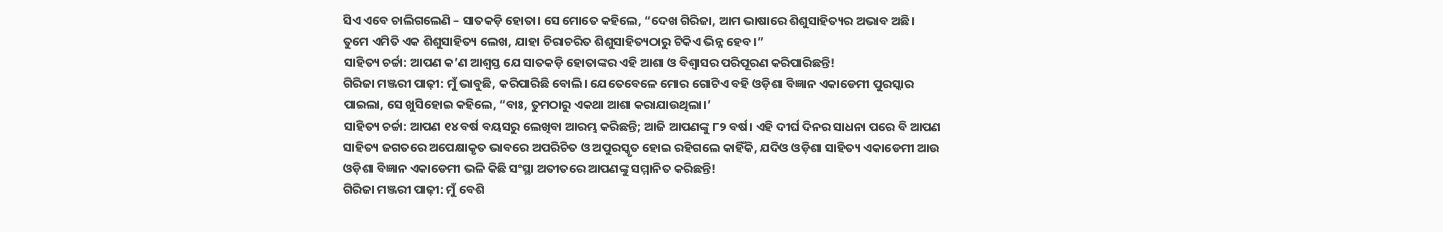ସିଏ ଏବେ ଚାଲିଗଲେଣି – ସାତକଡ଼ି ହୋତା। ସେ ମୋତେ କହିଲେ, “ଦେଖ ଗିରିଜା, ଆମ ଭାଷାରେ ଶିଶୁସାହିତ୍ୟର ଅଭାବ ଅଛି। ତୁମେ ଏମିତି ଏକ ଶିଶୁସାହିତ୍ୟ ଲେଖ, ଯାହା ଚିରାଚରିତ ଶିଶୁସାହିତ୍ୟଠାରୁ ଟିକିଏ ଭିନ୍ନ ହେବ।”
ସାହିତ୍ୟ ଚର୍ଚ୍ଚା: ଆପଣ କ’ଣ ଆଶ୍ୱସ୍ତ ଯେ ସାତକଡ଼ି ହୋତାଙ୍କର ଏହି ଆଶା ଓ ବିଶ୍ୱାସର ପରିପୂରଣ କରିପାରିଛନ୍ତି!
ଗିରିଜା ମଞ୍ଜରୀ ପାଢ଼ୀ: ମୁଁ ଭାବୁଛି, କରିପାରିଛି ବୋଲି। ଯେତେବେଳେ ମୋର ଗୋଟିଏ ବହି ଓଡ଼ିଶା ବିଜ୍ଞାନ ଏକାଡେମୀ ପୁରସ୍କାର ପାଇଲା, ସେ ଖୁସିହୋଇ କହିଲେ, “ବାଃ, ତୁମଠାରୁ ଏକଥା ଆଶା କରାଯାଉଥିଲା।’
ସାହିତ୍ୟ ଚର୍ଚ୍ଚା: ଆପଣ ୧୪ ବର୍ଷ ବୟସରୁ ଲେଖିବା ଆରମ୍ଭ କରିଛନ୍ତି; ଆଜି ଆପଣଙ୍କୁ ୮୨ ବର୍ଷ। ଏହି ଦୀର୍ଘ ଦିନର ସାଧନା ପରେ ବି ଆପଣ ସାହିତ୍ୟ ଜଗତରେ ଅପେକ୍ଷାକୃତ ଭାବରେ ଅପରିଚିତ ଓ ଅପୁରସ୍କୃତ ହୋଇ ରହିଗଲେ କାହିଁକି, ଯଦିଓ ଓଡ଼ିଶା ସାହିତ୍ୟ ଏକାଡେମୀ ଆଉ ଓଡ଼ିଶା ବିଜ୍ଞାନ ଏକାଡେମୀ ଭଳି କିଛି ସଂସ୍ଥା ଅତୀତରେ ଆପଣଙ୍କୁ ସମ୍ମାନିତ କରିଛନ୍ତି!
ଗିରିଜା ମଞ୍ଜରୀ ପାଢ଼ୀ: ମୁଁ ବେଶି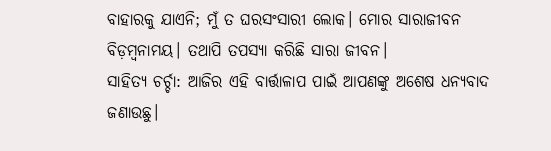ବାହାରକୁ ଯାଏନି; ମୁଁ ତ ଘରସଂସାରୀ ଲୋକ। ମୋର ସାରାଜୀବନ ବିଡ଼ମ୍ବନାମୟ। ତଥାପି ତପସ୍ୟା କରିଛି ସାରା ଜୀବନ।
ସାହିତ୍ୟ ଚର୍ଚ୍ଚା: ଆଜିର ଏହି ବାର୍ତ୍ତାଳାପ ପାଇଁ ଆପଣଙ୍କୁ ଅଶେଷ ଧନ୍ୟବାଦ ଜଣାଉଛୁ।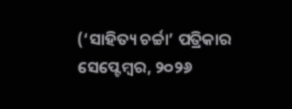(‘ସାହିତ୍ୟ ଚର୍ଚ୍ଚା’ ପତ୍ରିକାର ସେପ୍ଟେମ୍ବର, ୨୦୨୬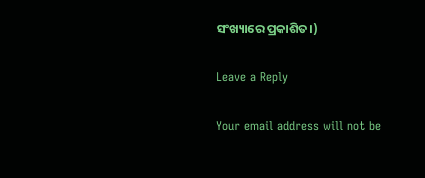ସଂଖ୍ୟାରେ ପ୍ରକାଶିତ।)

Leave a Reply

Your email address will not be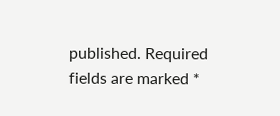published. Required fields are marked *